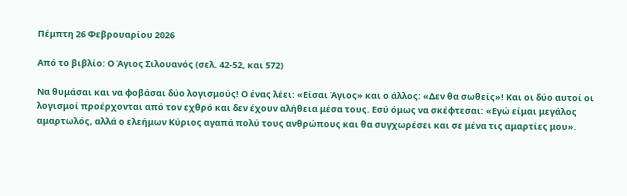Πέμπτη 26 Φεβρουαρίου 2026

Από το βιβλίο: Ο Άγιος Σιλουανός (σελ. 42-52, και 572)

Να θυμάσαι και να φοβάσαι δύο λογισμούς! Ο ένας λέει: «Είσαι Άγιος» και ο άλλος: «Δεν θα σωθείς»! Και οι δύο αυτοί οι λογισμοί προέρχονται από τον εχθρό και δεν έχουν αλήθεια μέσα τους. Εσύ όμως να σκέφτεσαι: «Εγώ είμαι μεγάλος αμαρτωλός, αλλά ο ελεήμων Κύριος αγαπά πολύ τους ανθρώπους και θα συγχωρέσει και σε μένα τις αμαρτίες μου».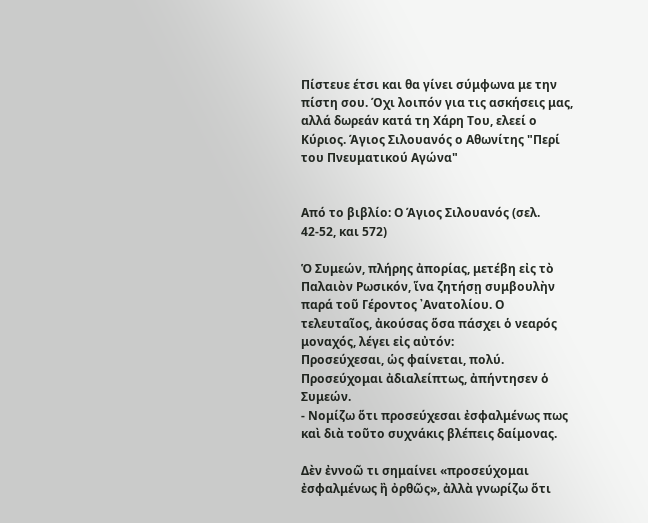Πίστευε έτσι και θα γίνει σύμφωνα με την πίστη σου. Όχι λοιπόν για τις ασκήσεις μας, αλλά δωρεάν κατά τη Χάρη Του, ελεεί ο Κύριος. Άγιος Σιλουανός ο Αθωνίτης "Περί του Πνευματικού Αγώνα"


Από το βιβλίο: Ο Άγιος Σιλουανός (σελ. 42-52, και 572)

Ὁ Συμεών, πλήρης ἀπορίας, μετέβη εἰς τὸ Παλαιὸν Ρωσικόν, ἵνα ζητήσῃ συμβουλὴν παρά τοῦ Γέροντος ᾿Ανατολίου. Ο τελευταῖος, ἀκούσας ὅσα πάσχει ὁ νεαρός μοναχός, λέγει εἰς αὐτόν:
Προσεύχεσαι, ὡς φαίνεται, πολύ.
Προσεύχομαι ἀδιαλείπτως, ἀπήντησεν ὁ Συμεών.
- Νομίζω ὅτι προσεύχεσαι ἐσφαλμένως πως καὶ διὰ τοῦτο συχνάκις βλέπεις δαίμονας.

Δὲν ἐννοῶ τι σημαίνει «προσεύχομαι ἐσφαλμένως ἢ ὀρθῶς», ἀλλὰ γνωρίζω ὅτι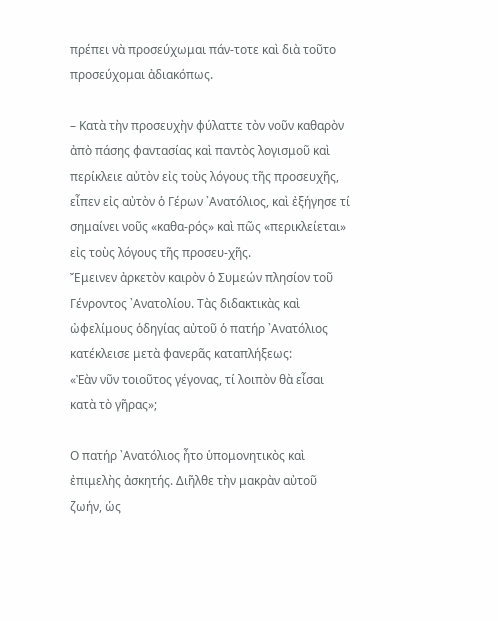πρέπει νὰ προσεύχωμαι πάν-τοτε καὶ διὰ τοῦτο προσεύχομαι ἀδιακόπως.

– Κατὰ τὴν προσευχὴν φύλαττε τὸν νοῦν καθαρὸν ἀπὸ πάσης φαντασίας καὶ παντὸς λογισμοῦ καὶ περίκλειε αὐτὸν εἰς τοὺς λόγους τῆς προσευχῆς, εἶπεν εἰς αὐτὸν ὁ Γέρων ᾿Ανατόλιος, καὶ ἐξήγησε τί σημαίνει νοῦς «καθα-ρός» καὶ πῶς «περικλείεται» εἰς τοὺς λόγους τῆς προσευ-χῆς.
Ἔμεινεν ἀρκετὸν καιρὸν ὁ Συμεών πλησίον τοῦ Γένροντος ᾿Ανατολίου. Τὰς διδακτικὰς καὶ ὠφελίμους ὁδηγίας αὐτοῦ ὁ πατήρ ᾿Ανατόλιος κατέκλεισε μετὰ φανερᾶς καταπλήξεως:
«Ἐὰν νῦν τοιοῦτος γέγονας, τί λοιπὸν θὰ εἶσαι κατὰ τὸ γῆρας»;

Ο πατήρ ᾿Ανατόλιος ἦτο ὑπομονητικὸς καὶ ἐπιμελὴς ἀσκητής. Διῆλθε τὴν μακρὰν αὐτοῦ ζωήν, ὡς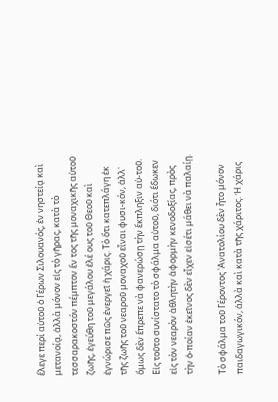ἔλεγε περί αὐτοῦ ὁ Γέρων Σιλουανός, ἐν νηστείᾳ καὶ μετανοίᾳ, ἀλλὰ μόνον εἰς τὸ γῆρας, κατὰ τὸ τεσσαρακοστόν πέμπτον ἔν τος τῆς μοναχικῆς αὐτοῦ ζωῆς, ἐγεύθη τοῦ μεγάλου ἐλέ ους τοῦ Θεοῦ καὶ ἐγνώρισε πῶς ἐνεργεῖ ἡ χάρις. Τὸ ὅτι κατεπλάγη ἐκ τῆς ζωῆς τοῦ νεαροῦ μοναχοῦ εἶναι φυσι-κόν, ἀλλ᾽ ὅμως δὲν ἔπρεπε νὰ φανερώσῃ τὴν ἔκπληξιν αὐ-τοῦ. Εἰς τοῦτο συνίστατο τὸ σφάλμα αὐτοῦ, διότι ἔδωκεν εἰς τὸν νεαρὸν ἀθλητὴν ἀφορμὴν κενοδοξίας, πρὸς τὴν ὁ-ποίαν ἐκεῖνος δὲν εἶχεν εἰσέτι μάθει νὰ παλαίῃ.

Τὸ σφάλμα τοῦ Γέροντος ᾿Ανατολίου δὲν ἦτο μόνον παιδαγωγικόν, ἀλλὰ καὶ κατὰ τῆς χάριτος. Ἡ χάρις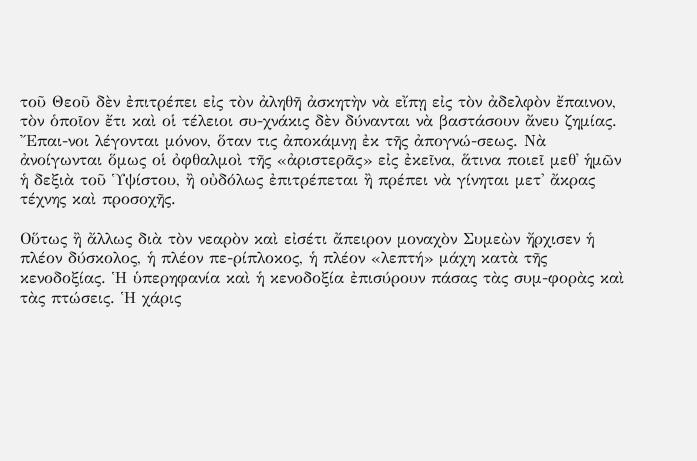τοῦ Θεοῦ δὲν ἐπιτρέπει εἰς τὸν ἀληθῆ ἀσκητὴν νὰ εἴπῃ εἰς τὸν ἀδελφὸν ἔπαινον, τὸν ὁποῖον ἔτι καὶ οἱ τέλειοι συ-χνάκις δὲν δύνανται νὰ βαστάσουν ἄνευ ζημίας. Ἔπαι-νοι λέγονται μόνον, ὅταν τις ἀποκάμνῃ ἐκ τῆς ἀπογνώ-σεως. Νὰ ἀνοίγωνται ὅμως οἱ ὀφθαλμοὶ τῆς «ἀριστερᾶς» εἰς ἐκεῖνα, ἅτινα ποιεῖ μεθ᾽ ἡμῶν ἡ δεξιὰ τοῦ Ὑψίστου, ἢ οὐδόλως ἐπιτρέπεται ἢ πρέπει νὰ γίνηται μετ' ἄκρας τέχνης καὶ προσοχῆς.

Οὕτως ἢ ἄλλως διὰ τὸν νεαρὸν καὶ εἰσέτι ἄπειρον μοναχὸν Συμεὼν ἤρχισεν ἡ πλέον δύσκολος, ἡ πλέον πε-ρίπλοκος, ἡ πλέον «λεπτή» μάχη κατὰ τῆς κενοδοξίας. Ἡ ὑπερηφανία καὶ ἡ κενοδοξία ἐπισύρουν πάσας τὰς συμ-φορὰς καὶ τὰς πτώσεις. Ἡ χάρις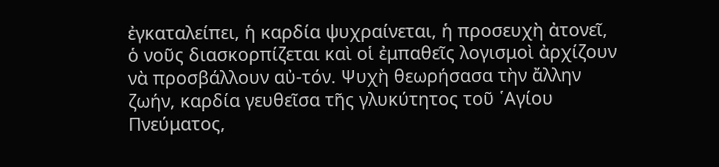ἐγκαταλείπει, ἡ καρδία ψυχραίνεται, ἡ προσευχὴ ἀτονεῖ, ὁ νοῦς διασκορπίζεται καὶ οἱ ἐμπαθεῖς λογισμοὶ ἀρχίζουν νὰ προσβάλλουν αὐ-τόν. Ψυχὴ θεωρήσασα τὴν ἄλλην ζωήν, καρδία γευθεῖσα τῆς γλυκύτητος τοῦ ῾Αγίου Πνεύματος,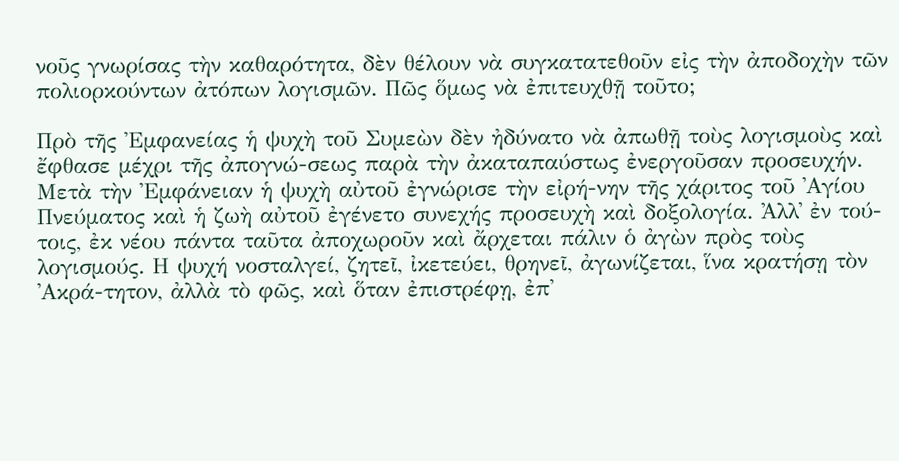νοῦς γνωρίσας τὴν καθαρότητα, δὲν θέλουν νὰ συγκατατεθοῦν εἰς τὴν ἀποδοχὴν τῶν πολιορκούντων ἀτόπων λογισμῶν. Πῶς ὅμως νὰ ἐπιτευχθῇ τοῦτο;

Πρὸ τῆς Ἐμφανείας ἡ ψυχὴ τοῦ Συμεὼν δὲν ἠδύνατο νὰ ἀπωθῇ τοὺς λογισμοὺς καὶ ἔφθασε μέχρι τῆς ἀπογνώ-σεως παρὰ τὴν ἀκαταπαύστως ἐνεργοῦσαν προσευχήν. Μετὰ τὴν Ἐμφάνειαν ἡ ψυχὴ αὐτοῦ ἐγνώρισε τὴν εἰρή-νην τῆς χάριτος τοῦ ᾿Αγίου Πνεύματος καὶ ἡ ζωὴ αὐτοῦ ἐγένετο συνεχής προσευχὴ καὶ δοξολογία. Ἀλλ᾽ ἐν τού-τοις, ἐκ νέου πάντα ταῦτα ἀποχωροῦν καὶ ἄρχεται πάλιν ὁ ἀγὼν πρὸς τοὺς λογισμούς. Η ψυχή νοσταλγεί, ζητεῖ, ἰκετεύει, θρηνεῖ, ἀγωνίζεται, ἵνα κρατήσῃ τὸν ᾿Ακρά-τητον, ἀλλὰ τὸ φῶς, καὶ ὅταν ἐπιστρέφῃ, ἐπ'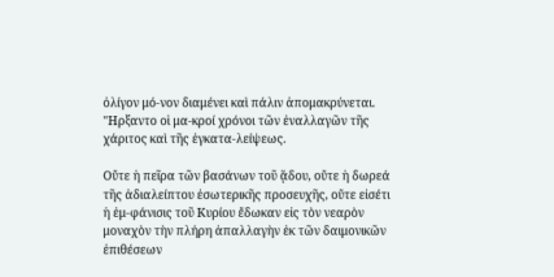ὀλίγον μό-νον διαμένει καὶ πάλιν ἀπομακρύνεται. "Ηρξαντο οἱ μα-κροί χρόνοι τῶν ἐναλλαγῶν τῆς χάριτος καὶ τῆς ἐγκατα-λείψεως.

Οὔτε ἡ πεῖρα τῶν βασάνων τοῦ ᾅδου, οὔτε ἡ δωρεά τῆς ἀδιαλείπτου ἐσωτερικῆς προσευχῆς, οὔτε εἰσέτι ἡ ἐμ-φάνισις τοῦ Κυρίου ἔδωκαν εἰς τὸν νεαρὸν μοναχὸν τὴν πλήρη ἀπαλλαγὴν ἐκ τῶν δαιμονικῶν ἐπιθέσεων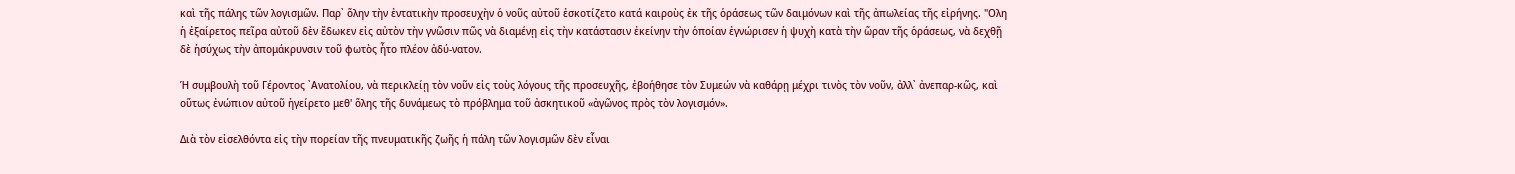καὶ τῆς πάλης τῶν λογισμῶν. Παρ᾿ ὅλην τὴν ἐντατικὴν προσευχὴν ὁ νοῦς αὐτοῦ ἐσκοτίζετο κατά καιροὺς ἐκ τῆς ὁράσεως τῶν δαιμόνων καὶ τῆς ἀπωλείας τῆς εἰρήνης. "Ολη ἡ ἐξαίρετος πεῖρα αὐτοῦ δὲν ἔδωκεν εἰς αὐτὸν τὴν γνῶσιν πῶς νὰ διαμένῃ εἰς τὴν κατάστασιν ἐκείνην τὴν ὁποίαν ἐγνώρισεν ἡ ψυχὴ κατὰ τὴν ὥραν τῆς ὁράσεως, νὰ δεχθῇ δὲ ἡσύχως τὴν ἀπομάκρυνσιν τοῦ φωτὸς ἦτο πλέον ἀδύ-νατον.

Ἡ συμβουλὴ τοῦ Γέροντος ᾿Ανατολίου, νὰ περικλείῃ τὸν νοῦν εἰς τοὺς λόγους τῆς προσευχῆς, ἐβοήθησε τὸν Συμεών νὰ καθάρῃ μέχρι τινὸς τὸν νοῦν, ἀλλ᾽ ἀνεπαρ-κῶς, καὶ οὕτως ἐνώπιον αὐτοῦ ἠγείρετο μεθ' ὅλης τῆς δυνάμεως τὸ πρόβλημα τοῦ ἀσκητικοῦ «ἀγῶνος πρὸς τὸν λογισμόν».

Διὰ τὸν εἰσελθόντα εἰς τὴν πορείαν τῆς πνευματικῆς ζωῆς ἡ πάλη τῶν λογισμῶν δὲν εἶναι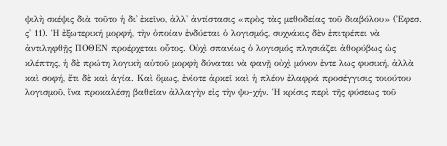ψιλὴ σκέψις διὰ τοῦτο ἡ δι᾽ ἐκεῖνο, ἀλλ' ἀντίστασις «πρὸς τὰς μεθοδείας τοῦ διαβόλου» (Ἐφεσ. ς' 11). Ἡ ἐξωτερική μορφή, τὴν ὁποίαν ἐνδύεται ὁ λογισμός, συχνάκις δὲν ἐπιτρέπει νὰ ἀντιληφθῇς ΠΟΘΕΝ προέρχεται οὗτος. Οὐχὶ σπανίως ὁ λογισμός πλησιάζει ἀθορύβως ὡς κλέπτης, ἡ δὲ πρώτη λογικὴ αὐτοῦ μορφὴ δύναται νὰ φανῇ οὐχὶ μόνον ἐντε λως φυσική, ἀλλὰ καὶ σοφή, ἔτι δὲ καὶ ἁγία. Καὶ ὅμως, ἐνίοτε ἀρκεῖ καὶ ἡ πλέον ἐλαφρά προσέγγισις τοιούτου λογισμοῦ, ἵνα προκαλέσῃ βαθεῖαν ἀλλαγὴν εἰς τὴν ψυ-χήν. Ἡ κρίσις περὶ τῆς φύσεως τοῦ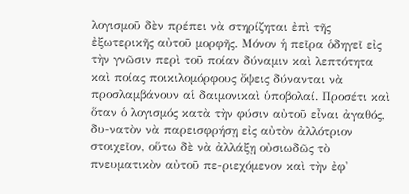λογισμοῦ δὲν πρέπει νὰ στηρίζηται ἐπὶ τῆς ἐξωτερικῆς αὐτοῦ μορφῆς. Μόνον ἡ πεῖρα ὁδηγεῖ εἰς τὴν γνῶσιν περὶ τοῦ ποίαν δύναμιν καὶ λεπτότητα καὶ ποίας ποικιλομόρφους ὄψεις δύνανται νὰ προσλαμβάνουν αἱ δαιμονικαὶ ὑποβολαί. Προσέτι καὶ ὅταν ὁ λογισμός κατὰ τὴν φύσιν αὐτοῦ εἶναι ἀγαθός, δυ-νατὸν νὰ παρεισφρήσῃ εἰς αὐτὸν ἀλλότριον στοιχεῖον, οὕτω δὲ νὰ ἀλλάξῃ οὐσιωδῶς τὸ πνευματικὸν αὐτοῦ πε-ριεχόμενον καὶ τὴν ἐφ'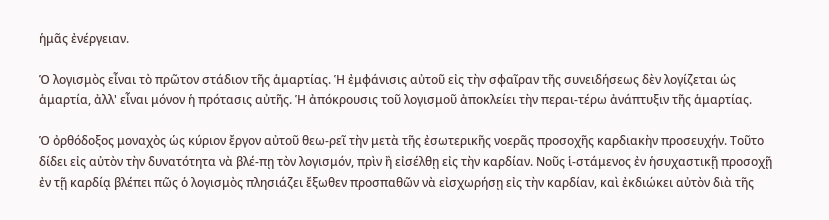ἡμᾶς ἐνέργειαν.

Ὁ λογισμὸς εἶναι τὸ πρῶτον στάδιον τῆς ἁμαρτίας. Ἡ ἐμφάνισις αὐτοῦ εἰς τὴν σφαῖραν τῆς συνειδήσεως δὲν λογίζεται ὡς ἁμαρτία, ἀλλ' εἶναι μόνον ἡ πρότασις αὐτῆς. Ἡ ἀπόκρουσις τοῦ λογισμοῦ ἀποκλείει τὴν περαι-τέρω ἀνάπτυξιν τῆς ἁμαρτίας.

Ὁ ὀρθόδοξος μοναχὸς ὡς κύριον ἔργον αὐτοῦ θεω-ρεῖ τὴν μετὰ τῆς ἐσωτερικῆς νοερᾶς προσοχῆς καρδιακὴν προσευχήν. Τοῦτο δίδει εἰς αὐτὸν τὴν δυνατότητα νὰ βλέ-πῃ τὸν λογισμόν, πρὶν ἢ εἰσέλθῃ εἰς τὴν καρδίαν. Νοῦς ἱ-στάμενος ἐν ἡσυχαστικῇ προσοχῇ ἐν τῇ καρδίᾳ βλέπει πῶς ὁ λογισμὸς πλησιάζει ἔξωθεν προσπαθῶν νὰ εἰσχωρήσῃ εἰς τὴν καρδίαν, καὶ ἐκδιώκει αὐτὸν διὰ τῆς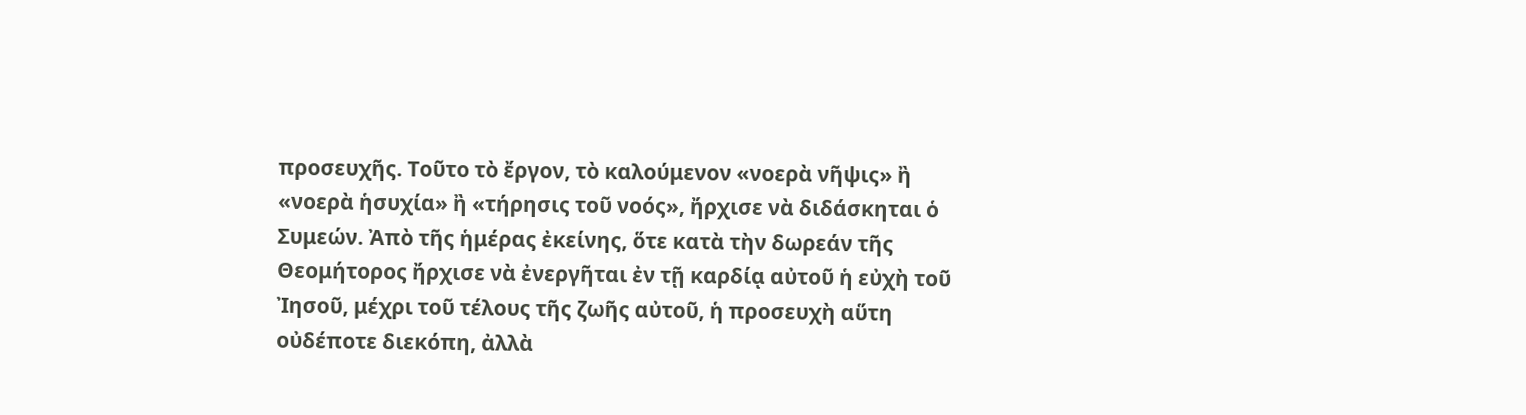προσευχῆς. Τοῦτο τὸ ἔργον, τὸ καλούμενον «νοερὰ νῆψις» ἢ «νοερὰ ἡσυχία» ἢ «τήρησις τοῦ νοός», ἤρχισε νὰ διδάσκηται ὁ Συμεών. Ἀπὸ τῆς ἡμέρας ἐκείνης, ὅτε κατὰ τὴν δωρεάν τῆς Θεομήτορος ἤρχισε νὰ ἐνεργῆται ἐν τῇ καρδίᾳ αὐτοῦ ἡ εὐχὴ τοῦ Ἰησοῦ, μέχρι τοῦ τέλους τῆς ζωῆς αὐτοῦ, ἡ προσευχὴ αὕτη οὐδέποτε διεκόπη, ἀλλὰ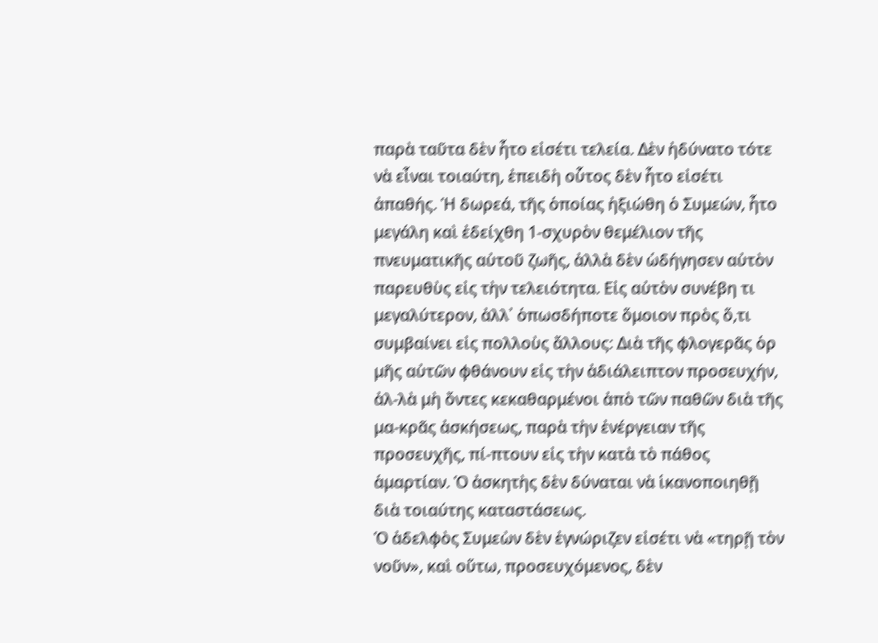παρὰ ταῦτα δὲν ἦτο εἰσέτι τελεία. Δὲν ἠδύνατο τότε νὰ εἶναι τοιαύτη, ἐπειδὴ οὗτος δὲν ἦτο εἰσέτι ἀπαθής. Ἡ δωρεά, τῆς ὁποίας ἠξιώθη ὁ Συμεών, ἦτο μεγάλη καὶ ἐδείχθη 1-σχυρὸν θεμέλιον τῆς πνευματικῆς αὐτοῦ ζωῆς, ἀλλὰ δὲν ὡδήγησεν αὐτὸν παρευθὺς εἰς τὴν τελειότητα. Εἰς αὐτὸν συνέβη τι μεγαλύτερον, ἀλλ᾽ ὁπωσδήποτε ὅμοιον πρὸς ὅ,τι συμβαίνει εἰς πολλοὺς ἄλλους: Διὰ τῆς φλογερᾶς ὁρ μῆς αὐτῶν φθάνουν εἰς τὴν ἀδιάλειπτον προσευχήν, ἀλ-λὰ μὴ ὄντες κεκαθαρμένοι ἀπὸ τῶν παθῶν διὰ τῆς μα-κρᾶς ἀσκήσεως, παρὰ τὴν ἐνέργειαν τῆς προσευχῆς, πί-πτουν εἰς τὴν κατὰ τὸ πάθος ἁμαρτίαν. Ὁ ἀσκητὴς δὲν δύναται νὰ ἱκανοποιηθῇ διὰ τοιαύτης καταστάσεως.
Ὁ ἀδελφὸς Συμεὼν δὲν ἐγνώριζεν εἰσέτι νὰ «τηρῇ τὸν νοῦν», καὶ οὕτω, προσευχόμενος, δὲν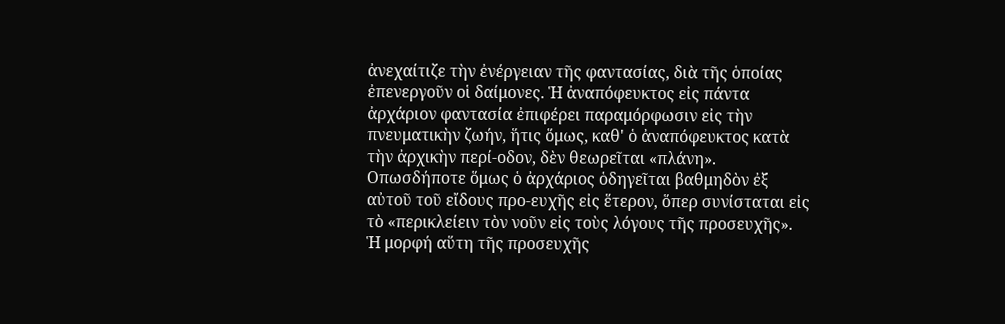ἀνεχαίτιζε τὴν ἐνέργειαν τῆς φαντασίας, διὰ τῆς ὁποίας ἐπενεργοῦν οἱ δαίμονες. Ἡ ἀναπόφευκτος εἰς πάντα ἀρχάριον φαντασία ἐπιφέρει παραμόρφωσιν εἰς τὴν πνευματικὴν ζωήν, ἥτις ὅμως, καθ' ὁ ἀναπόφευκτος κατὰ τὴν ἀρχικὴν περί-οδον, δὲν θεωρεῖται «πλάνη». Οπωσδήποτε ὅμως ὁ ἀρχάριος ὁδηγεῖται βαθμηδὸν ἐξ αὐτοῦ τοῦ εἴδους προ-ευχῆς εἰς ἕτερον, ὅπερ συνίσταται εἰς τὸ «περικλείειν τὸν νοῦν εἰς τοὺς λόγους τῆς προσευχῆς». Ἡ μορφή αὕτη τῆς προσευχῆς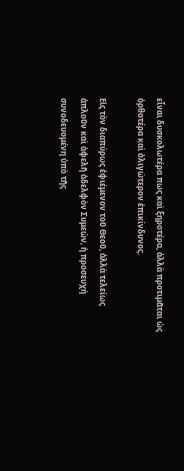εἶναι δυσκολωτέρα πως καὶ ξηροτέρα, ἀλλὰ προτιμᾶται ὡς ὀρθοτέρα καὶ ὀλιγώτερον ἐπικίνδυνος.

Εἰς τὸν διαπύρως ἐφιέμενον τοῦ Θεοῦ, ἀλλὰ τελείως ἁπλοῦν καὶ ἀφελῆ ἀδελφὸν Συμεών, ἡ προσευχή συνοδευομένη ὑπὸ τῆς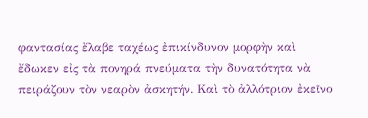φαντασίας ἔλαβε ταχέως ἐπικίνδυνον μορφὴν καὶ ἔδωκεν εἰς τὰ πονηρά πνεύματα τὴν δυνατότητα νὰ πειράζουν τὸν νεαρὸν ἀσκητήν. Καὶ τὸ ἀλλότριον ἐκεῖνο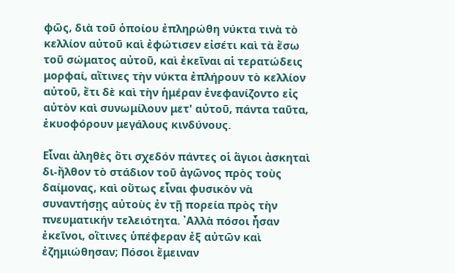φῶς, διὰ τοῦ ὁποίου ἐπληρώθη νύκτα τινὰ τὸ κελλίον αὐτοῦ καὶ ἐφώτισεν εἰσέτι καὶ τὰ ἔσω τοῦ σώματος αὐτοῦ, καὶ ἐκεῖναι αἱ τερατώδεις μορφαί, αἵτινες τὴν νύκτα ἐπλήρουν τὸ κελλίον αὐτοῦ, ἔτι δὲ καὶ τὴν ἡμέραν ἐνεφανίζοντο εἰς αὐτὸν καὶ συνωμίλουν μετ' αὐτοῦ, πάντα ταῦτα, ἐκυοφόρουν μεγάλους κινδύνους.

Εἶναι ἀληθὲς ὅτι σχεδόν πάντες οἱ ἅγιοι ἀσκηταὶ δι-ἤλθον τὸ στάδιον τοῦ ἀγῶνος πρὸς τοὺς δαίμονας, καὶ οὕτως εἶναι φυσικὸν νὰ συναντήσῃς αὐτοὺς ἐν τῇ πορεία πρὸς τὴν πνευματικήν τελειότητα. ᾿Αλλὰ πόσοι ἦσαν ἐκεῖνοι, οἵτινες ὑπέφεραν ἐξ αὐτῶν καὶ ἐζημιώθησαν; Πόσοι ἔμειναν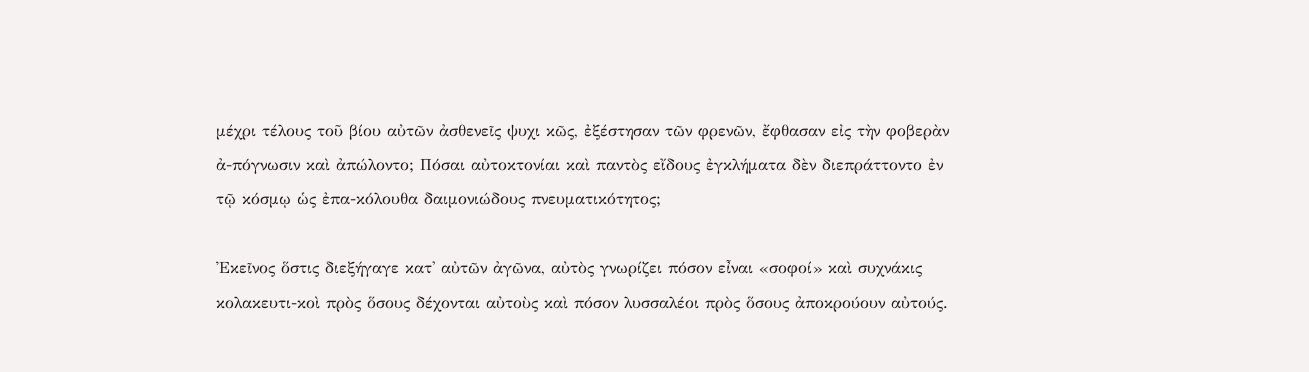μέχρι τέλους τοῦ βίου αὐτῶν ἀσθενεῖς ψυχι κῶς, ἐξέστησαν τῶν φρενῶν, ἔφθασαν εἰς τὴν φοβερὰν ἀ-πόγνωσιν καὶ ἀπώλοντο; Πόσαι αὐτοκτονίαι καὶ παντὸς εἴδους ἐγκλήματα δὲν διεπράττοντο ἐν τῷ κόσμῳ ὡς ἐπα-κόλουθα δαιμονιώδους πνευματικότητος;

Ἐκεῖνος ὅστις διεξήγαγε κατ' αὐτῶν ἀγῶνα, αὐτὸς γνωρίζει πόσον εἶναι «σοφοί» καὶ συχνάκις κολακευτι-κοὶ πρὸς ὅσους δέχονται αὐτοὺς καὶ πόσον λυσσαλέοι πρὸς ὅσους ἀποκρούουν αὐτούς.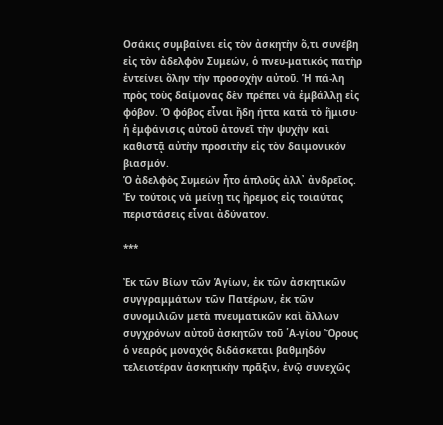Οσάκις συμβαίνει εἰς τὸν ἀσκητὴν ὅ,τι συνέβη εἰς τὸν ἀδελφὸν Συμεών, ὁ πνευ-ματικός πατὴρ ἐντείνει ὅλην τὴν προσοχὴν αὐτοῦ. Ἡ πά-λη πρὸς τοὺς δαίμονας δὲν πρέπει νὰ ἐμβάλλῃ εἰς φόβον. Ὁ φόβος εἶναι ἤδη ήττα κατὰ τὸ ἥμισυ· ἡ ἐμφάνισις αὐτοῦ ἀτονεῖ τὴν ψυχὴν καὶ καθιστᾷ αὐτὴν προσιτὴν εἰς τὸν δαιμονικόν βιασμόν.
Ὁ ἀδελφὸς Συμεών ἦτο ἁπλοῦς ἀλλ᾽ ἀνδρεῖος. Ἐν τούτοις νὰ μείνῃ τις ἤρεμος εἰς τοιαύτας περιστάσεις εἶναι ἀδύνατον.

***

Ἐκ τῶν Βίων τῶν Ἁγίων, ἐκ τῶν ἀσκητικῶν συγγραμμάτων τῶν Πατέρων, ἐκ τῶν συνομιλιῶν μετὰ πνευματικῶν καὶ ἄλλων συγχρόνων αὐτοῦ ἀσκητῶν τοῦ ῾Α-γίου Ὄρους ὁ νεαρός μοναχός διδάσκεται βαθμηδόν τελειοτέραν ἀσκητικὴν πρᾶξιν, ἐνῷ συνεχῶς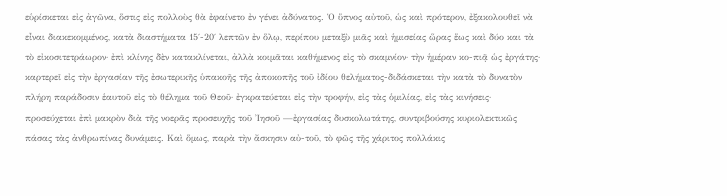εὑρίσκεται εἰς ἀγῶνα, ὅστις εἰς πολλοὺς θὰ ἐφαίνετο ἐν γένει ἀδύνατος. Ὁ ὕπνος αὐτοῦ, ὡς καὶ πρότερον, ἐξακολουθεῖ νὰ εἶναι διακεκομμένος, κατὰ διαστήματα 15΄-20΄ λεπτῶν ἐν ὅλῳ, περίπου μεταξὺ μιᾶς καὶ ἡμισείας ὥρας ἕως καὶ δύο και τὰ τὸ εἰκοσιτετράωρον· ἐπὶ κλίνης δὲν κατακλίνεται, ἀλλὰ κοιμᾶται καθήμενος εἰς τὸ σκαμνίον· τὴν ἡμέραν κο-πιᾷ ὡς ἐργάτης· καρτερεῖ εἰς τὴν ἐργασίαν τῆς ἐσωτερικῆς ὑπακοῆς τῆς ἀποκοπῆς τοῦ ἰδίου θελήματος-διδάσκεται τὴν κατὰ τὸ δυνατὸν πλήρη παράδοσιν ἑαυτοῦ εἰς τὸ θέλημα τοῦ Θεοῦ· ἐγκρατεύεται εἰς τὴν τροφήν, εἰς τὰς ὁμιλίας, εἰς τὰς κινήσεις· προσεύχεται ἐπὶ μακρὸν διὰ τῆς νοερᾶς προσευχῆς τοῦ Ἰησοῦ —ἐργασίας δυσκολωτάτης, συντριβούσης κυριολεκτικῶς πάσας τὰς ἀνθρωπίνας δυνάμεις. Καὶ ὅμως, παρὰ τὴν ἄσκησιν αὐ-τοῦ, τὸ φῶς τῆς χάριτος πολλάκις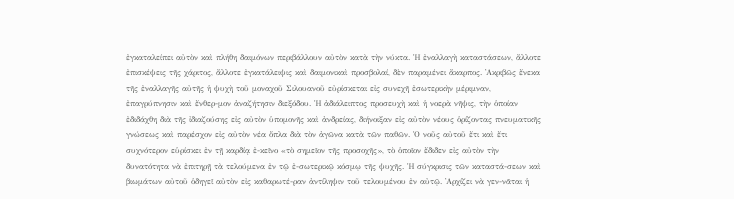ἐγκαταλείπει αὐτὸν καὶ πλήθη δαιμόνων περιβάλλουν αὐτὸν κατὰ τὴν νύκτα. Ἡ ἐναλλαγὴ καταστάσεων, ἄλλοτε ἐπισκέψεις τῆς χάριτος, ἄλλοτε ἐγκατάλειψις καὶ δαιμονικαὶ προσβολαί, δὲν παραμένει ἄκαρπος. ᾿Ακριβῶς ἔνεκα τῆς ἐναλλαγῆς αὐτῆς ἡ ψυχὴ τοῦ μοναχοῦ Σιλουανοῦ εὐρίσκεται εἰς συνεχῆ ἐσωτερικὴν μέριμναν, ἐπαγρύπνησιν καὶ ἔνθερ-μον ἀναζήτησιν διεξόδου. Ἡ ἀδιάλειπτος προσευχὴ καὶ ἡ νοερὰ νῆψις, τὴν ὁποίαν ἐδιδάχθη διὰ τῆς ἰδιαζούσης εἰς αὐτὸν ὑπομονῆς καὶ ἀνδρείας, διήνοιξαν εἰς αὐτὸν νέους ὁρίζοντας πνευματικῆς γνώσεως καὶ παρέσχον εἰς αὐτὸν νέα ὅπλα διὰ τὸν ἀγῶνα κατὰ τῶν παθῶν. Ὁ νοῦς αὐτοῦ ἔτι καὶ ἔτι συχνότερον εὑρίσκει ἐν τῇ καρδίᾳ ἐ-κεῖνο «τὸ σημεῖον τῆς προσοχῆς», τὸ ὁποῖον ἔδιδεν εἰς αὐτὸν τὴν δυνατότητα νὰ ἐπιτηρῇ τὰ τελούμενα ἐν τῷ ἐ-σωτερικῷ κόσμῳ τῆς ψυχῆς. Ἡ σύγκρισις τῶν καταστά-σεων καὶ βιωμάτων αὐτοῦ ὁδηγεῖ αὐτὸν εἰς καθαρωτέ-ραν ἀντίληψιν τοῦ τελουμένου ἐν αὐτῷ. ᾿Αρχίζει νὰ γεν-νᾶται ἡ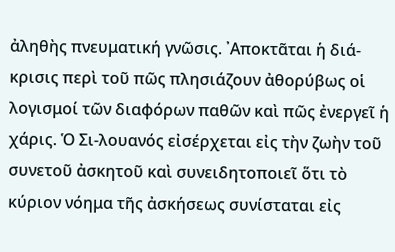ἀληθὴς πνευματική γνῶσις. ᾿Αποκτᾶται ἡ διά-κρισις περὶ τοῦ πῶς πλησιάζουν ἀθορύβως οἱ λογισμοί τῶν διαφόρων παθῶν καὶ πῶς ἐνεργεῖ ἡ χάρις. Ὁ Σι-λουανός εἰσέρχεται εἰς τὴν ζωὴν τοῦ συνετοῦ ἀσκητοῦ καὶ συνειδητοποιεῖ ὅτι τὸ κύριον νόημα τῆς ἀσκήσεως συνίσταται εἰς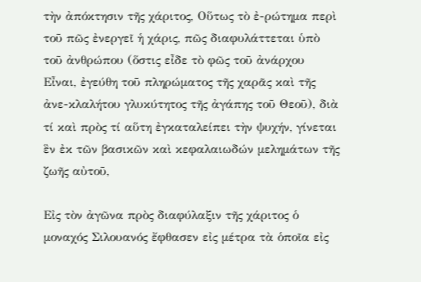τὴν ἀπόκτησιν τῆς χάριτος, Οὕτως τὸ ἐ-ρώτημα περὶ τοῦ πῶς ἐνεργεῖ ἡ χάρις, πῶς διαφυλάττεται ὑπὸ τοῦ ἀνθρώπου (ὅστις εἶδε τὸ φῶς τοῦ ἀνάρχου Εἶναι, ἐγεύθη τοῦ πληρώματος τῆς χαρᾶς καὶ τῆς ἀνε-κλαλήτου γλυκύτητος τῆς ἀγάπης τοῦ Θεοῦ), διὰ τί καὶ πρὸς τί αὕτη ἐγκαταλείπει τὴν ψυχήν, γίνεται ἓν ἐκ τῶν βασικῶν καὶ κεφαλαιωδών μελημάτων τῆς ζωῆς αὐτοῦ,

Εἰς τὸν ἀγῶνα πρὸς διαφύλαξιν τῆς χάριτος ὁ μοναχός Σιλουανός ἔφθασεν εἰς μέτρα τὰ ὁποῖα εἰς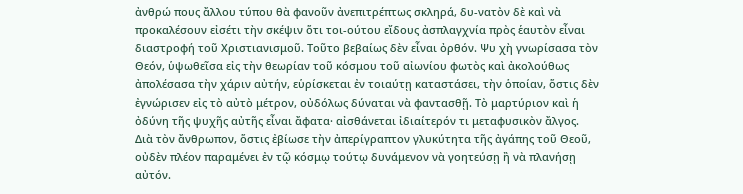ἀνθρώ πους ἄλλου τύπου θὰ φανοῦν ἀνεπιτρέπτως σκληρά, δυ-νατὸν δὲ καὶ νὰ προκαλέσουν εἰσέτι τὴν σκέψιν ὅτι τοι-ούτου εἴδους ἀσπλαγχνία πρὸς ἑαυτὸν εἶναι διαστροφή τοῦ Χριστιανισμοῦ. Τοῦτο βεβαίως δὲν εἶναι ὀρθόν. Ψυ χὴ γνωρίσασα τὸν Θεόν, ὑψωθεῖσα εἰς τὴν θεωρίαν τοῦ κόσμου τοῦ αἰωνίου φωτὸς καὶ ἀκολούθως ἀπολέσασα τὴν χάριν αὐτήν, εὑρίσκεται ἐν τοιαύτῃ καταστάσει, τὴν ὁποίαν, ὅστις δὲν ἐγνώρισεν εἰς τὸ αὐτὸ μέτρον, οὐδόλως δύναται νὰ φαντασθῇ. Τὸ μαρτύριον καὶ ἡ ὀδύνη τῆς ψυχῆς αὐτῆς εἶναι ἄφατα· αἰσθάνεται ἰδιαίτερόν τι μεταφυσικὸν ἄλγος. Διὰ τὸν ἄνθρωπον, ὅστις ἐβίωσε τὴν ἀπερίγραπτον γλυκύτητα τῆς ἀγάπης τοῦ Θεοῦ, οὐδὲν πλέον παραμένει ἐν τῷ κόσμῳ τούτῳ δυνάμενον νὰ γοητεύσῃ ἢ νὰ πλανήσῃ αὐτόν.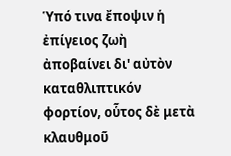Ὑπό τινα ἔποψιν ἡ ἐπίγειος ζωὴ ἀποβαίνει δι' αὐτὸν καταθλιπτικόν φορτίον, οὗτος δὲ μετὰ κλαυθμοῦ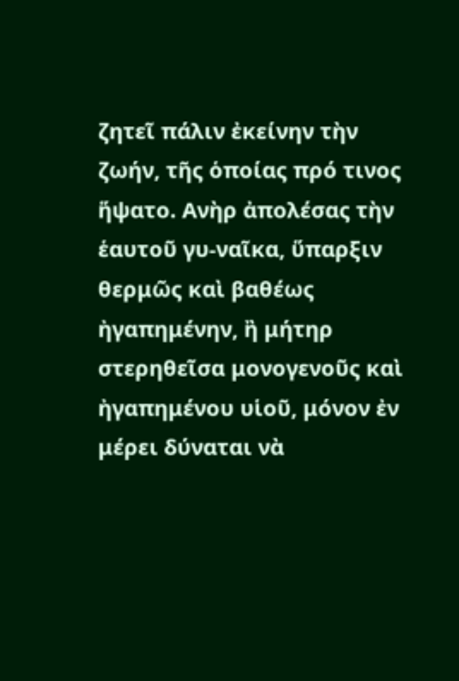ζητεῖ πάλιν ἐκείνην τὴν ζωήν, τῆς ὁποίας πρό τινος ἥψατο. Ανὴρ ἀπολέσας τὴν ἑαυτοῦ γυ-ναῖκα, ὕπαρξιν θερμῶς καὶ βαθέως ἠγαπημένην, ἢ μήτηρ στερηθεῖσα μονογενοῦς καὶ ἠγαπημένου υἱοῦ, μόνον ἐν μέρει δύναται νὰ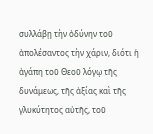συλλάβῃ τὴν ὀδύνην τοῦ ἀπολέσαντος τὴν χάριν, διότι ἡ ἀγάπη τοῦ Θεοῦ λόγῳ τῆς δυνάμεως, τῆς ἀξίας καὶ τῆς γλυκύτητος αὐτῆς, τοῦ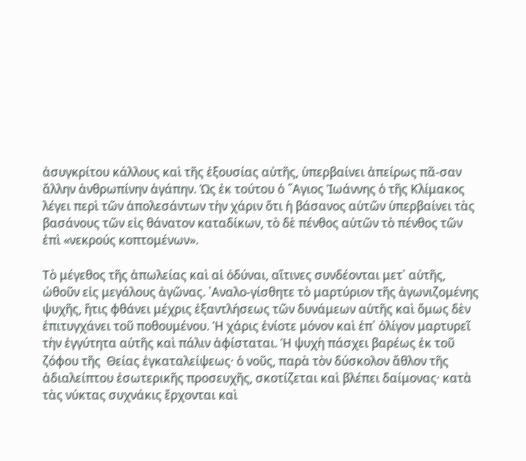ἀσυγκρίτου κάλλους καὶ τῆς ἐξουσίας αὐτῆς, ὑπερβαίνει ἀπείρως πᾶ-σαν ἄλλην ἀνθρωπίνην ἀγάπην. Ὡς ἐκ τούτου ὁ ῞Αγιος Ἰωάννης ὁ τῆς Κλίμακος λέγει περὶ τῶν ἀπολεσάντων τὴν χάριν ὅτι ἡ βάσανος αὐτῶν ὑπερβαίνει τὰς βασάνους τῶν εἰς θάνατον καταδίκων, τὸ δὲ πένθος αὐτῶν τὸ πένθος τῶν ἐπὶ «νεκρούς κοπτομένων».

Τὸ μέγεθος τῆς ἀπωλείας καὶ αἱ ὀδύναι, αἵτινες συνδέονται μετ᾿ αὐτῆς, ὠθοῦν εἰς μεγάλους ἀγῶνας. ᾿Αναλο-γίσθητε τὸ μαρτύριον τῆς ἀγωνιζομένης ψυχῆς, ἥτις φθάνει μέχρις ἐξαντλήσεως τῶν δυνάμεων αὐτῆς καὶ ὅμως δὲν ἐπιτυγχάνει τοῦ ποθουμένου. Ἡ χάρις ἐνίοτε μόνον καὶ ἐπ᾿ ὀλίγον μαρτυρεῖ τὴν ἐγγύτητα αὐτῆς καὶ πάλιν ἀφίσταται. Ἡ ψυχὴ πάσχει βαρέως ἐκ τοῦ ζόφου τῆς  Θείας ἐγκαταλείψεως· ὁ νοῦς, παρὰ τὸν δύσκολον ἄθλον τῆς ἀδιαλείπτου ἐσωτερικῆς προσευχῆς, σκοτίζεται καὶ βλέπει δαίμονας· κατὰ τὰς νύκτας συχνάκις ἔρχονται καὶ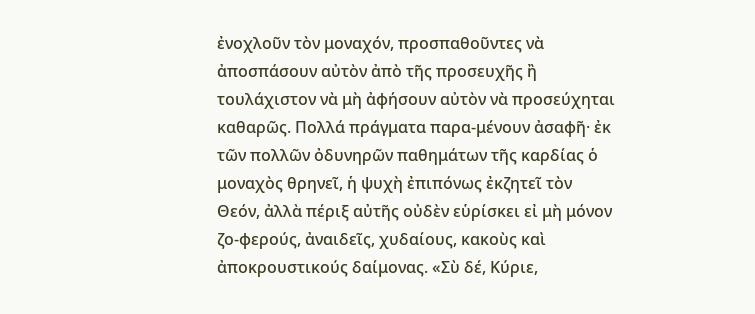ἐνοχλοῦν τὸν μοναχόν, προσπαθοῦντες νὰ ἀποσπάσουν αὐτὸν ἀπὸ τῆς προσευχῆς ἢ τουλάχιστον νὰ μὴ ἀφήσουν αὐτὸν νὰ προσεύχηται καθαρῶς. Πολλά πράγματα παρα-μένουν ἀσαφῆ· ἐκ τῶν πολλῶν ὀδυνηρῶν παθημάτων τῆς καρδίας ὁ μοναχὸς θρηνεῖ, ἡ ψυχὴ ἐπιπόνως ἐκζητεῖ τὸν Θεόν, ἀλλὰ πέριξ αὐτῆς οὐδὲν εὑρίσκει εἰ μὴ μόνον ζο-φερούς, ἀναιδεῖς, χυδαίους, κακοὺς καὶ ἀποκρουστικούς δαίμονας. «Σὺ δέ, Κύριε,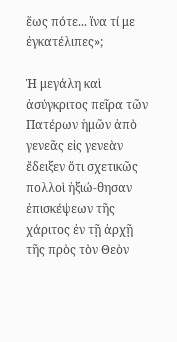ἕως πότε... ἵνα τί με ἐγκατέλιπες»;

Ἡ μεγάλη καὶ ἀσύγκριτος πεῖρα τῶν Πατέρων ἡμῶν ἀπὸ γενεᾶς εἰς γενεὰν ἔδειξεν ὅτι σχετικῶς πολλοὶ ἠξιώ-θησαν ἐπισκέψεων τῆς χάριτος ἐν τῇ ἀρχῇ τῆς πρὸς τὸν Θεὸν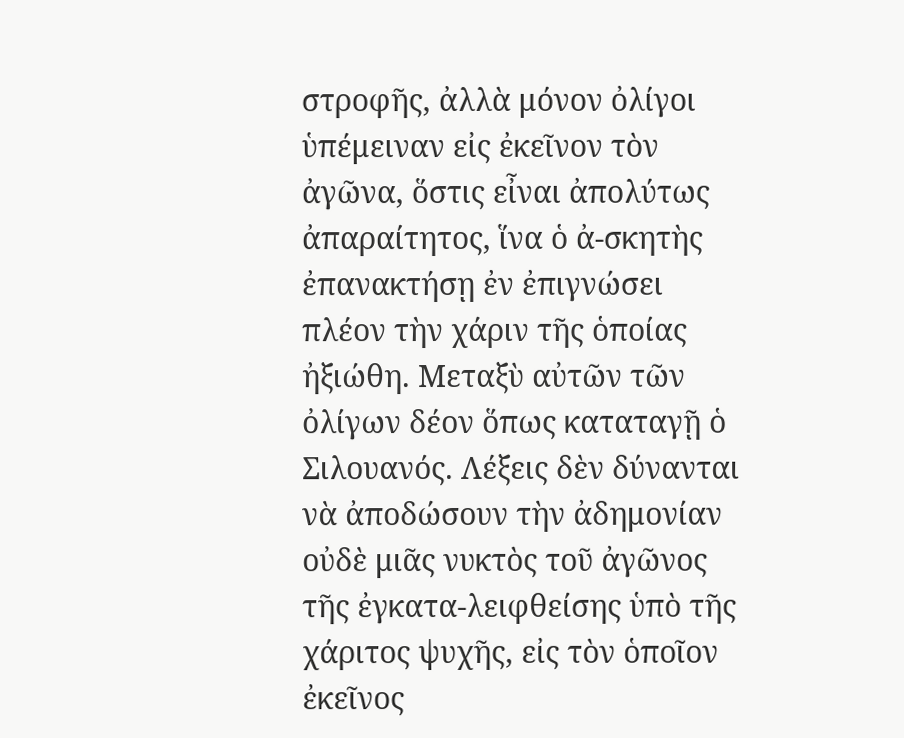στροφῆς, ἀλλὰ μόνον ὀλίγοι ὑπέμειναν εἰς ἐκεῖνον τὸν ἀγῶνα, ὅστις εἶναι ἀπολύτως ἀπαραίτητος, ἵνα ὁ ἀ-σκητὴς ἐπανακτήσῃ ἐν ἐπιγνώσει πλέον τὴν χάριν τῆς ὁποίας ἠξιώθη. Μεταξὺ αὐτῶν τῶν ὀλίγων δέον ὅπως καταταγῇ ὁ Σιλουανός. Λέξεις δὲν δύνανται νὰ ἀποδώσουν τὴν ἀδημονίαν οὐδὲ μιᾶς νυκτὸς τοῦ ἀγῶνος τῆς ἐγκατα-λειφθείσης ὑπὸ τῆς χάριτος ψυχῆς, εἰς τὸν ὁποῖον ἐκεῖνος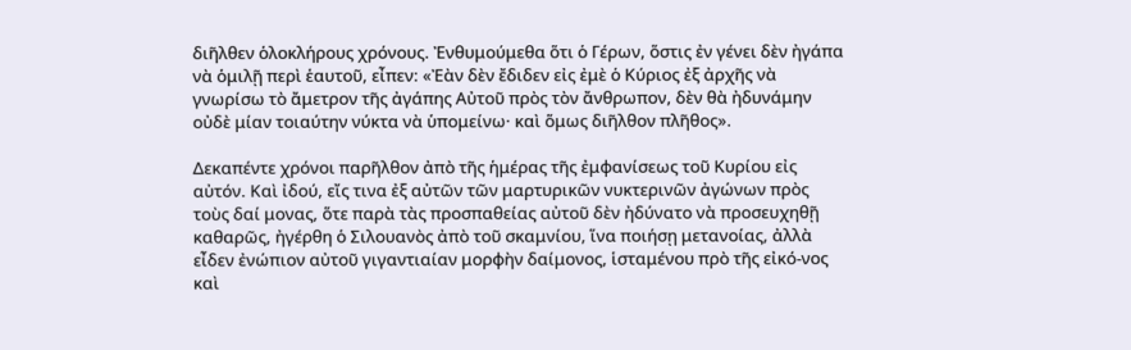διῆλθεν ὁλοκλήρους χρόνους. Ἐνθυμούμεθα ὅτι ὁ Γέρων, ὅστις ἐν γένει δὲν ἠγάπα νὰ ὁμιλῇ περὶ ἑαυτοῦ, εἶπεν: «Ἐὰν δὲν ἔδιδεν εἰς ἐμὲ ὁ Κύριος ἐξ ἀρχῆς νὰ γνωρίσω τὸ ἄμετρον τῆς ἀγάπης Αὐτοῦ πρὸς τὸν ἄνθρωπον, δὲν θὰ ἠδυνάμην οὐδὲ μίαν τοιαύτην νύκτα νὰ ὑπομείνω· καὶ ὅμως διῆλθον πλῆθος».

Δεκαπέντε χρόνοι παρῆλθον ἀπὸ τῆς ἡμέρας τῆς ἐμφανίσεως τοῦ Κυρίου εἰς αὐτόν. Καὶ ἰδού, εἴς τινα ἐξ αὐτῶν τῶν μαρτυρικῶν νυκτερινῶν ἀγώνων πρὸς τοὺς δαί μονας, ὅτε παρὰ τὰς προσπαθείας αὐτοῦ δὲν ἠδύνατο νὰ προσευχηθῇ καθαρῶς, ἠγέρθη ὁ Σιλουανὸς ἀπὸ τοῦ σκαμνίου, ἵνα ποιήσῃ μετανοίας, ἀλλὰ εἶδεν ἐνώπιον αὐτοῦ γιγαντιαίαν μορφὴν δαίμονος, ἱσταμένου πρὸ τῆς εἰκό-νος καὶ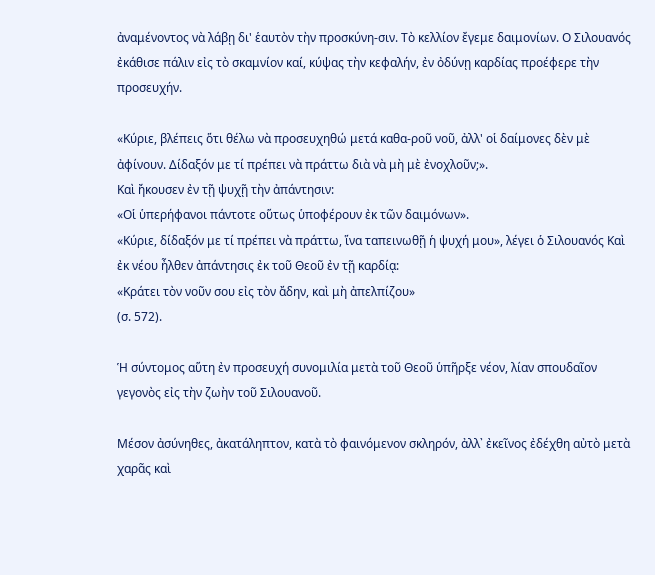ἀναμένοντος νὰ λάβῃ δι' ἑαυτὸν τὴν προσκύνη-σιν. Τὸ κελλίον ἔγεμε δαιμονίων. Ο Σιλουανός ἐκάθισε πάλιν εἰς τὸ σκαμνίον καί, κύψας τὴν κεφαλήν, ἐν ὀδύνῃ καρδίας προέφερε τὴν προσευχήν.

«Κύριε, βλέπεις ὅτι θέλω νὰ προσευχηθώ μετά καθα-ροῦ νοῦ, ἀλλ' οἱ δαίμονες δὲν μὲ ἀφίνουν. Δίδαξόν με τί πρέπει νὰ πράττω διὰ νὰ μὴ μὲ ἐνοχλοῦν;».
Καὶ ἤκουσεν ἐν τῇ ψυχῇ τὴν ἀπάντησιν:
«Οἱ ὑπερήφανοι πάντοτε οὕτως ὑποφέρουν ἐκ τῶν δαιμόνων».
«Κύριε, δίδαξόν με τί πρέπει νὰ πράττω, ἵνα ταπεινωθῇ ἡ ψυχή μου», λέγει ὁ Σιλουανός Καὶ ἐκ νέου ἦλθεν ἀπάντησις ἐκ τοῦ Θεοῦ ἐν τῇ καρδίᾳ:
«Κράτει τὸν νοῦν σου εἰς τὸν ἄδην, καὶ μὴ ἀπελπίζου»
(σ. 572).

Ἡ σύντομος αὕτη ἐν προσευχή συνομιλία μετὰ τοῦ Θεοῦ ὑπῆρξε νέον, λίαν σπουδαῖον γεγονὸς εἰς τὴν ζωὴν τοῦ Σιλουανοῦ.

Μέσον ἀσύνηθες, ἀκατάληπτον, κατὰ τὸ φαινόμενον σκληρόν, ἀλλ᾽ ἐκεῖνος ἐδέχθη αὐτὸ μετὰ χαρᾶς καὶ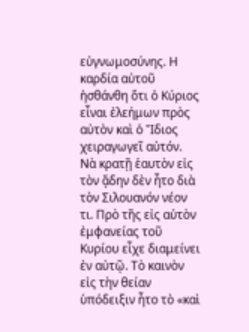εὐγνωμοσύνης. Η καρδία αὐτοῦ ἠσθάνθη ὅτι ὁ Κύριος εἶναι ἐλεήμων πρὸς αὐτὸν καὶ ὁ Ἴδιος χειραγωγεῖ αὐτόν. Νὰ κρατῇ ἑαυτὸν εἰς τὸν ᾄδην δὲν ἦτο διὰ τὸν Σιλουανόν νέον τι. Πρὸ τῆς εἰς αὐτὸν ἐμφανείας τοῦ Κυρίου εἶχε διαμείνει ἐν αὐτῷ. Τὸ καινὸν εἰς τὴν θείαν ὑπόδειξιν ἦτο τὸ «καὶ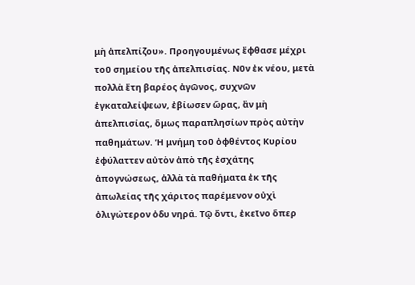μὴ ἀπελπίζου». Προηγουμένως ἔφθασε μέχρι τοῦ σημείου τῆς ἀπελπισίας. Νῦν ἐκ νέου, μετὰ πολλὰ ἔτη βαρέος ἀγῶνος, συχνῶν ἐγκαταλείψεων, ἐβίωσεν ὥρας, ἂν μὴ ἀπελπισίας, ὅμως παραπλησίων πρὸς αὐτὴν παθημάτων. Ἡ μνήμη τοῦ ὀφθέντος Κυρίου ἐφύλαττεν αὐτὸν ἀπὸ τῆς ἐσχάτης ἀπογνώσεως, ἀλλὰ τὰ παθήματα ἐκ τῆς ἀπωλείας τῆς χάριτος παρέμενον οὐχὶ ὀλιγώτερον ὀδυ νηρά. Τῷ ὄντι, ἐκεῖνο ὅπερ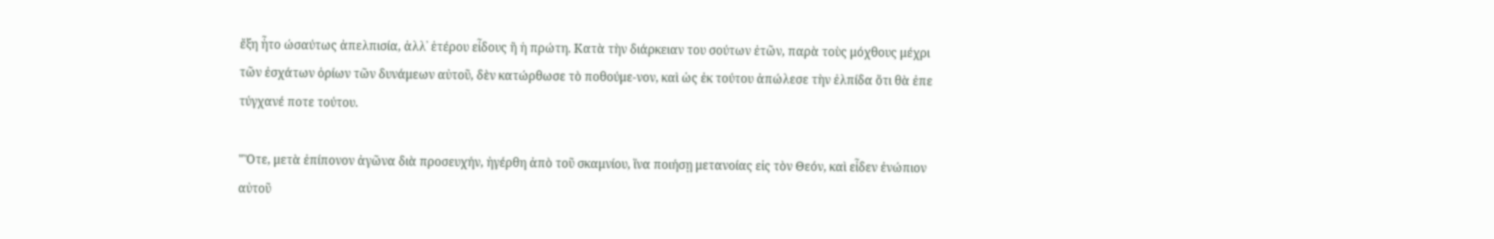ἔξη ἦτο ώσαύτως ἀπελπισία, ἀλλ᾽ ἑτέρου εἶδους ἢ ἡ πρώτη. Κατὰ τὴν διάρκειαν του σούτων ἐτῶν, παρὰ τοὺς μόχθους μέχρι τῶν ἐσχάτων ὁρίων τῶν δυνάμεων αὐτοῦ, δὲν κατώρθωσε τὸ ποθούμε-νον, καὶ ὡς ἐκ τούτου ἀπώλεσε τὴν ἐλπίδα ὅτι θὰ ἐπε τύγχανέ ποτε τούτου.

"Ὅτε, μετὰ ἐπίπονον ἀγῶνα διὰ προσευχήν, ἠγέρθη ἀπὸ τοῦ σκαμνίου, ἵνα ποιήσῃ μετανοίας εἰς τὸν Θεόν, καὶ εἶδεν ἐνώπιον αὐτοῦ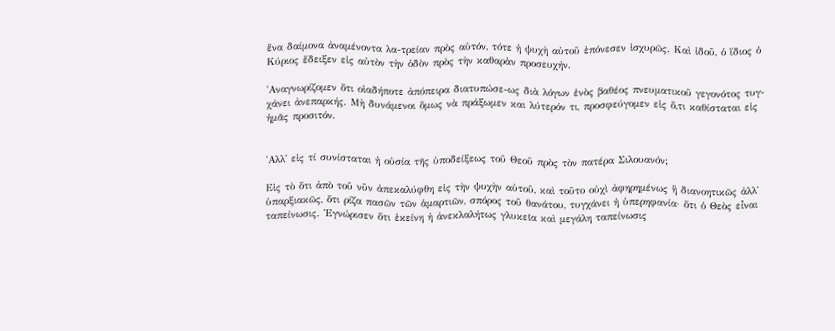ἕνα δαίμονα ἀναμένοντα λα-τρείαν πρὸς αὐτόν, τότε ἡ ψυχὴ αὐτοῦ ἐπόνεσεν ἰσχυρῶς. Καὶ ἰδοῦ, ὁ ἴδιος ὁ Κύριος ἔδειξεν εἰς αὐτὸν τὴν ὁδὸν πρὸς τὴν καθαρὰν προσευχήν.

᾿Αναγνωρίζομεν ὅτι οἱαδήποτε ἀπόπειρα διατυπώσε-ως διὰ λόγων ἑνὸς βαθέος πνευματικοῦ γεγονότος τυγ-χάνει ἀνεπαρκής. Μὴ δυνάμενοι ὅμως νὰ πράξωμεν και λύτερόν τι, προσφεύγομεν εἰς ὅ,τι καθίσταται εἰς ἡμᾶς προσιτόν.


᾿Αλλ' εἰς τί συνίσταται ἡ οὐσία τῆς ὑποδείξεως τοῦ Θεοῦ πρὸς τὸν πατέρα Σιλουανόν;

Εἰς τὸ ὅτι ἀπὸ τοῦ νῦν ἀπεκαλύφθη εἰς τὴν ψυχὴν αὐτοῦ, καὶ τοῦτο οὐχὶ ἀφηρημένως ἢ διανοητικῶς ἀλλ᾽ ὑπαρξιακῶς, ὅτι ρίζα πασῶν τῶν ἁμαρτιῶν, σπόρος τοῦ θανάτου, τυγχάνει ἡ ὑπερηφανία· ὅτι ὁ Θεὸς εἶναι ταπείνωσις. Ἐγνώρισεν ὅτι ἐκείνη ἡ ἀνεκλαλήτως γλυκεῖα καὶ μεγάλη ταπείνωσις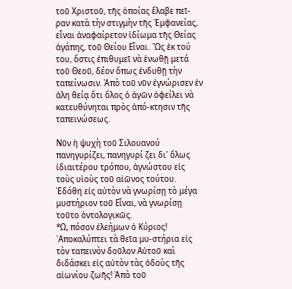τοῦ Χριστοῦ, τῆς ὁποίας ἔλαβε πεῖ-ραν κατὰ τὴν στιγμὴν τῆς Ἐμφανείας, εἶναι ἀναφαίρετον ἰδίωμα τῆς Θείας ἀγάπης, τοῦ Θείου Εἶναι. ῾Ὡς ἐκ τού του, ὅστις ἐπιθυμεῖ νὰ ἑνωθῇ μετά τοῦ Θεοῦ, δέον ὅπως ἐνδυθῇ τὴν ταπείνωσιν. Ἀπὸ τοῦ νῦν ἐγνώρισεν ἐν ἀλη θείᾳ ὅτι ὅλος ὁ ἀγῶν ὀφείλει νὰ κατευθύνηται πρὸς ἀπό-κτησιν τῆς ταπεινώσεως.

Νῦν ἡ ψυχὴ τοῦ Σιλουανού πανηγυρίζει, πανηγυρί ζει δι' ὅλως ἰδιαιτέρου τρόπου, ἀγνώστου εἰς τοὺς υἱοὺς τοῦ αἰῶνος τούτου. Ἐδόθη εἰς αὐτὸν νὰ γνωρίσῃ τὸ μέγα μυστήριον τοῦ Εἶναι, νὰ γνωρίσῃ τοῦτο ὀντολογικῶς.
*Ω, πόσον ἐλεήμων ὁ Κύριος! ᾿Αποκαλύπτει τὰ θεῖα μυ-στήρια εἰς τὸν ταπεινὸν δοῦλον Αὐτοῦ καὶ διδάσκει εἰς αὐτὸν τὰς ὁδοὺς τῆς αἰωνίου ζωῆς! Ἀπὸ τοῦ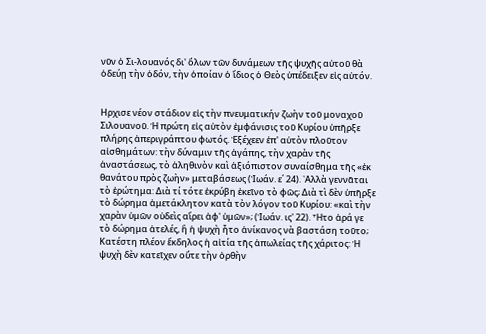νῦν ὁ Σι-λουανός δι' ὅλων τῶν δυνάμεων τῆς ψυχῆς αὐτοῦ θὰ ὁδεύῃ τὴν ὁδόν, τὴν ὁποίαν ὁ ἴδιος ὁ Θεὸς ὑπέδειξεν εἰς αὐτόν.


Ηρχισε νέον στάδιον εἰς τὴν πνευματικήν ζωὴν τοῦ μοναχοῦ Σιλουανοῦ. Ἡ πρώτη εἰς αὐτὸν ἐμφάνισις τοῦ Κυρίου ὑπῆρξε πλήρης ἀπεριγράπτου φωτός. Ἐξέχεεν ἐπ' αὐτὸν πλοῦτον αἰσθημάτων: τὴν δύναμιν τῆς ἀγάπης, τὴν χαρὰν τῆς ἀναστάσεως, τὸ ἀληθινὸν καὶ ἀξιόπιστον συναίσθημα τῆς «ἐκ θανάτου πρὸς ζωὴν» μεταβάσεως (Ἰωάν. ε΄ 24). ᾿Αλλὰ γεννᾶται τὸ ἐρώτημα: Διὰ τί τότε ἐκρύβη ἐκεῖνο τὸ φῶς; Διὰ τὶ δὲν ὑπῆρξε τὸ δώρημα ἀμετάκλητον κατὰ τὸν λόγον τοῦ Κυρίου: «καὶ τὴν χαρὰν ὑμῶν οὐδεὶς αἴρει ἀφ' ὑμῶν»; (Ἰωάν. ις' 22). Ἦτο ἀρά γε τὸ δώρημα ἀτελές, ἢ ἡ ψυχὴ ἦτο ἀνίκανος νὰ βαστάση τοῦτο;
Κατέστη πλέον ἔκδηλος ἡ αἰτία τῆς ἀπωλείας τῆς χάριτος: Ἡ ψυχὴ δὲν κατεῖχεν οὔτε τὴν ὀρθὴν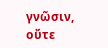γνῶσιν, οὔτε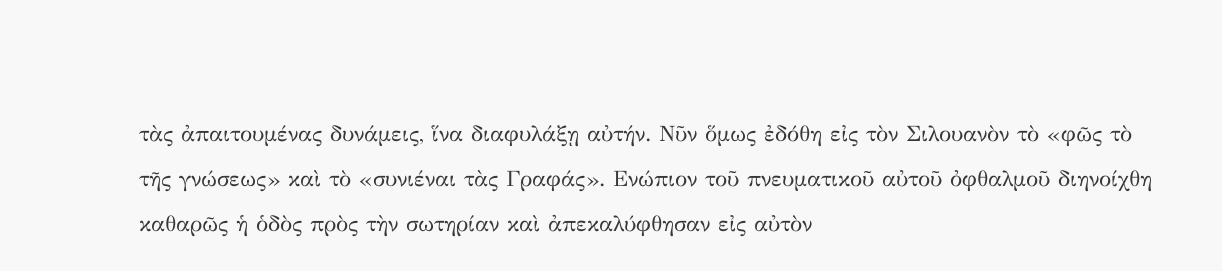τὰς ἀπαιτουμένας δυνάμεις, ἵνα διαφυλάξῃ αὐτήν. Νῦν ὅμως ἐδόθη εἰς τὸν Σιλουανὸν τὸ «φῶς τὸ τῆς γνώσεως» καὶ τὸ «συνιέναι τὰς Γραφάς». Ενώπιον τοῦ πνευματικοῦ αὐτοῦ ὀφθαλμοῦ διηνοίχθη καθαρῶς ἡ ὁδὸς πρὸς τὴν σωτηρίαν καὶ ἀπεκαλύφθησαν εἰς αὐτὸν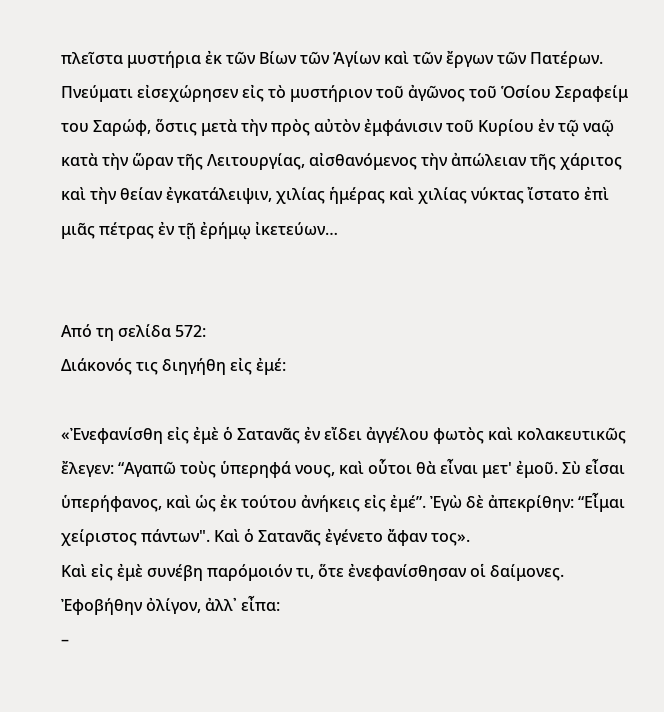πλεῖστα μυστήρια ἐκ τῶν Βίων τῶν Ἁγίων καὶ τῶν ἔργων τῶν Πατέρων.
Πνεύματι εἰσεχώρησεν εἰς τὸ μυστήριον τοῦ ἀγῶνος τοῦ Ὁσίου Σεραφείμ του Σαρώφ, ὅστις μετὰ τὴν πρὸς αὐτὸν ἐμφάνισιν τοῦ Κυρίου ἐν τῷ ναῷ κατὰ τὴν ὥραν τῆς Λειτουργίας, αἰσθανόμενος τὴν ἀπώλειαν τῆς χάριτος καὶ τὴν θείαν ἐγκατάλειψιν, χιλίας ἡμέρας καὶ χιλίας νύκτας ἴστατο ἐπὶ μιᾶς πέτρας ἐν τῇ ἐρήμῳ ἰκετεύων…


Από τη σελίδα 572:
Διάκονός τις διηγήθη εἰς ἐμέ:

«Ἐνεφανίσθη εἰς ἐμὲ ὁ Σατανᾶς ἐν εἴδει ἀγγέλου φωτὸς καὶ κολακευτικῶς ἔλεγεν: “Αγαπῶ τοὺς ὑπερηφά νους, καὶ οὗτοι θὰ εἶναι μετ' ἐμοῦ. Σὺ εἶσαι ὑπερήφανος, καὶ ὡς ἐκ τούτου ἀνήκεις εἰς ἐμέ”. Ἐγὼ δὲ ἀπεκρίθην: “Εἶμαι χείριστος πάντων". Καὶ ὁ Σατανᾶς ἐγένετο ἄφαν τος».
Καὶ εἰς ἐμὲ συνέβη παρόμοιόν τι, ὅτε ἐνεφανίσθησαν οἱ δαίμονες. Ἐφοβήθην ὀλίγον, ἀλλ᾽ εἶπα:
–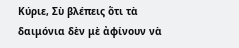Κύριε, Σὺ βλέπεις ὅτι τὰ δαιμόνια δὲν μὲ ἀφίνουν νὰ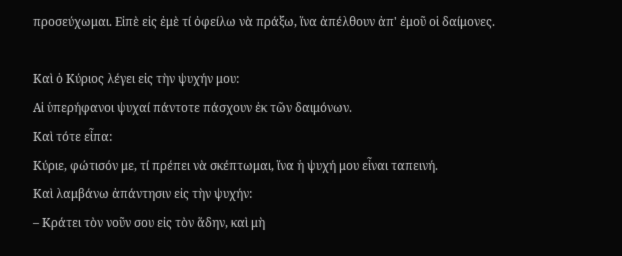προσεύχωμαι. Εἰπὲ εἰς ἐμὲ τί ὀφείλω νὰ πράξω, ἵνα ἀπέλθουν ἀπ' ἐμοῦ οἱ δαίμονες.

Καὶ ὁ Κύριος λέγει εἰς τὴν ψυχήν μου:
Αἱ ὑπερήφανοι ψυχαί πάντοτε πάσχουν ἐκ τῶν δαιμόνων.
Καὶ τότε εἶπα:
Κύριε, φώτισόν με, τί πρέπει νὰ σκέπτωμαι, ἵνα ἡ ψυχή μου εἶναι ταπεινή.
Καὶ λαμβάνω ἀπάντησιν εἰς τὴν ψυχήν:
– Κράτει τὸν νοῦν σου εἰς τὸν ἅδην, καὶ μὴ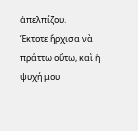ἀπελπίζου.
Έκτοτε ἤρχισα νὰ πράττω οὕτω, καὶ ἡ ψυχή μου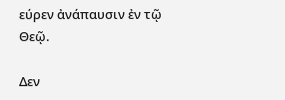εύρεν ἀνάπαυσιν ἐν τῷ Θεῷ.

Δεν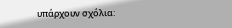υπάρχουν σχόλια: